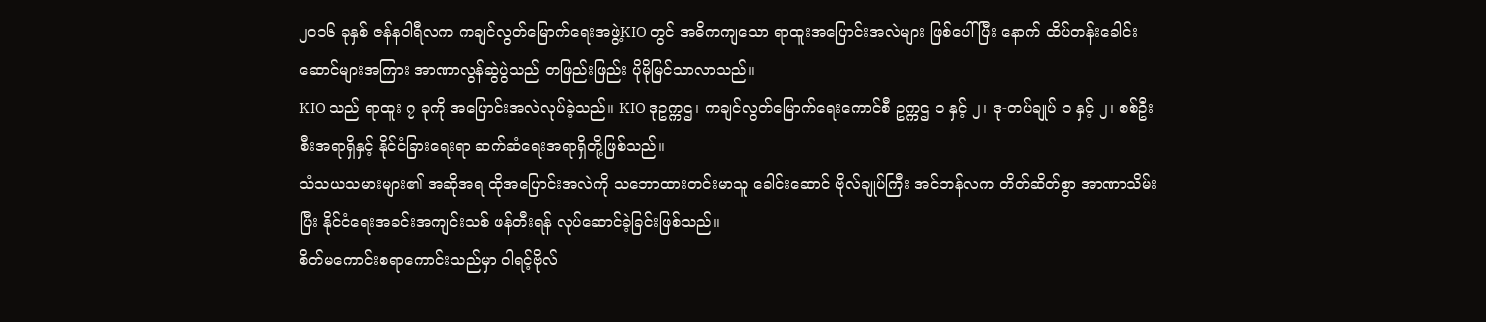၂၀၁၆ ခုနှစ် ဇန်နဝါရီလက ကချင်လွတ်မြောက်ရေးအဖွဲ့KIO တွင် အဓိကကျသော ရာထူးအပြောင်းအလဲများ ဖြစ်ပေါ်ပြီး နောက် ထိပ်တန်းခေါင်းဆောင်များအကြား အာဏာလွန်ဆွဲပွဲသည် တဖြည်းဖြည်း ပိုမိုမြင်သာလာသည်။
KIO သည် ရာထူး ၇ ခုကို အပြောင်းအလဲလုပ်ခဲ့သည်။ KIO ဒုဥက္ကဌ၊ ကချင်လွတ်မြောက်ရေးကောင်စီ ဥက္ကဌ ၁ နှင့် ၂၊ ဒု-တပ်ချုပ် ၁ နှင့် ၂၊ စစ်ဦးစီးအရာရှိနှင့် နိုင်ငံခြားရေးရာ ဆက်ဆံရေးအရာရှိတို့ဖြစ်သည်။
သံသယသမားများ၏ အဆိုအရ ထိုအပြောင်းအလဲကို သဘောထားတင်းမာသူ ခေါင်းဆောင် ဗိုလ်ချုပ်ကြီး အင်ဘန်လက တိတ်ဆိတ်စွာ အာဏာသိမ်းပြီး နိုင်ငံရေးအခင်းအကျင်းသစ် ဖန်တီးရန် လုပ်ဆောင်ခဲ့ခြင်းဖြစ်သည်။
စိတ်မကောင်းစရာကောင်းသည်မှာ ဝါရင့်ဗိုလ်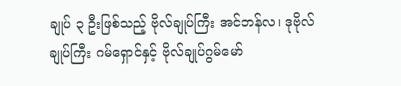ချုပ် ၃ ဦးဖြစ်သည့် ဗိုလ်ချုပ်ကြီး အင်ဘန်လ၊ ဒုဗိုလ်ချုပ်ကြီး ဂမ်ရှောင်နှင့် ဗိုလ်ချုပ်ဂွမ်မော်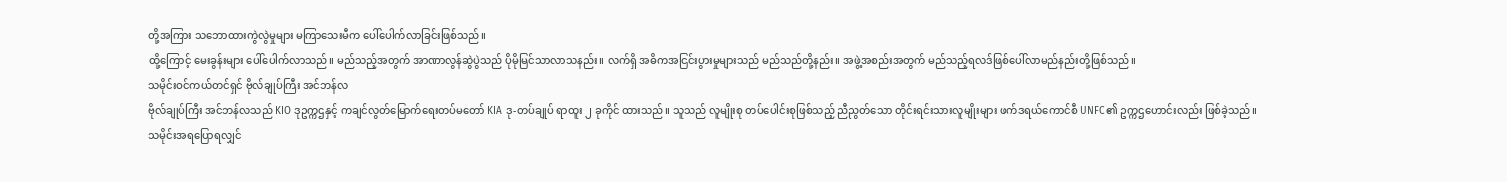တို့အကြား သဘောထားကွဲလွဲမှုများ မကြာသေးမီက ပေါ်ပေါက်လာခြင်းဖြစ်သည်။
ထို့ကြောင့် မေးခွန်းများ ပေါ်ပေါက်လာသည်။ မည်သည့်အတွက် အာဏာလွန်ဆွဲပွဲသည် ပိုမိုမြင်သာလာသနည်း။ လက်ရှိ အဓိကအငြင်းပွားမှုများသည် မည်သည်တို့နည်း။ အဖွဲ့အစည်းအတွက် မည်သည့်ရလဒ်ဖြစ်ပေါ်လာမည်နည်းတို့ဖြစ်သည်။
သမိုင်းဝင်ကယ်တင်ရှင် ဗိုလ်ချုပ်ကြီး အင်ဘန်လ
ဗိုလ်ချုပ်ကြီး အင်ဘန်လသည် KIO ဒုဥက္ကဌနှင့် ကချင်လွတ်မြောက်ရေးတပ်မတော် KIA ဒု-တပ်ချုပ် ရာထူး ၂ ခုကိုင် ထားသည်။ သူသည် လူမျိုးစု တပ်ပေါင်းစုဖြစ်သည့် ညီညွတ်သော တိုင်းရင်းသားလူမျိုးများ ဖက်ဒရယ်ကောင်စီ UNFC၏ ဥက္ကဌဟောင်းလည်း ဖြစ်ခဲ့သည်။
သမိုင်းအရပြောရလျှင်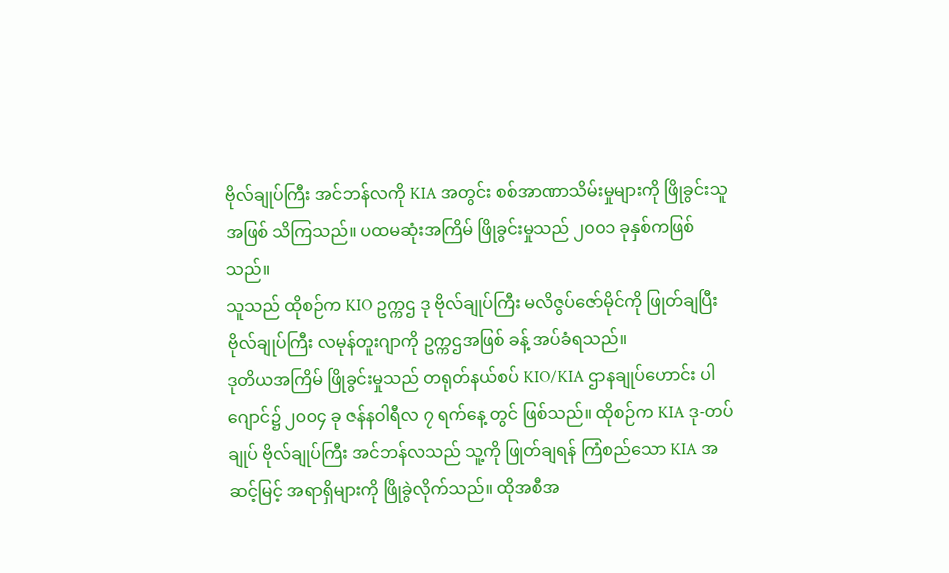ဗိုလ်ချုပ်ကြီး အင်ဘန်လကို KIA အတွင်း စစ်အာဏာသိမ်းမှုများကို ဖြိုခွင်းသူအဖြစ် သိကြသည်။ ပထမဆုံးအကြိမ် ဖြိုခွင်းမှုသည် ၂၀၀၁ ခုနှစ်ကဖြစ်သည်။
သူသည် ထိုစဉ်က KIO ဥက္ကဌ ဒု ဗိုလ်ချုပ်ကြီး မလိဇွပ်ဇော်မိုင်ကို ဖြုတ်ချပြီး ဗိုလ်ချုပ်ကြီး လမုန်တူးဂျာကို ဥက္ကဌအဖြစ် ခန့် အပ်ခံရသည်။
ဒုတိယအကြိမ် ဖြိုခွင်းမှုသည် တရုတ်နယ်စပ် KIO/KIA ဌာနချုပ်ဟောင်း ပါဂျောင်၌ ၂၀၀၄ ခု ဇန်နဝါရီလ ၇ ရက်နေ့ တွင် ဖြစ်သည်။ ထိုစဉ်က KIA ဒု-တပ်ချုပ် ဗိုလ်ချုပ်ကြီး အင်ဘန်လသည် သူ့ကို ဖြုတ်ချရန် ကြံစည်သော KIA အဆင့်မြင့် အရာရှိများကို ဖြိုခွဲလိုက်သည်။ ထိုအစီအ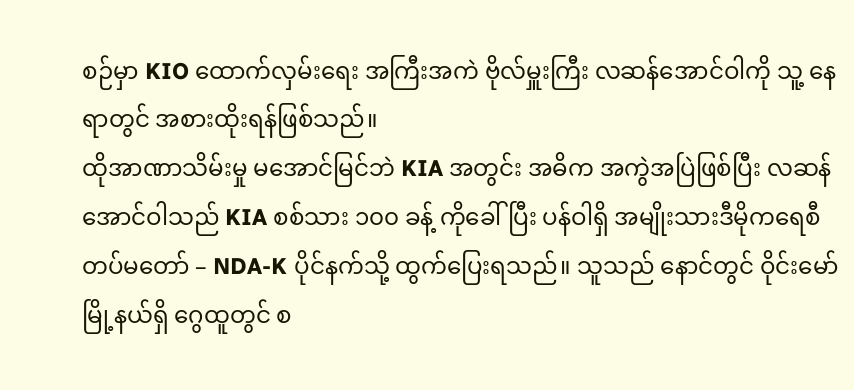စဉ်မှာ KIO ထောက်လှမ်းရေး အကြီးအကဲ ဗိုလ်မှူးကြီး လဆန်အောင်ဝါကို သူ့ နေရာတွင် အစားထိုးရန်ဖြစ်သည်။
ထိုအာဏာသိမ်းမှု မအောင်မြင်ဘဲ KIA အတွင်း အဓိက အကွဲအပြဲဖြစ်ပြီး လဆန်အောင်ဝါသည် KIA စစ်သား ၁၀၀ ခန့် ကိုခေါ်ပြီး ပန်ဝါရှိ အမျိုးသားဒီမိုကရေစီ တပ်မတော် – NDA-K ပိုင်နက်သို့ ထွက်ပြေးရသည်။ သူသည် နောင်တွင် ဝိုင်းမော် မြို့နယ်ရှိ ဂွေထူတွင် စ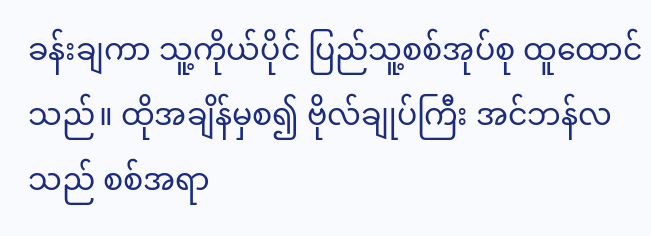ခန်းချကာ သူ့ကိုယ်ပိုင် ပြည်သူ့စစ်အုပ်စု ထူထောင်သည်။ ထိုအချိန်မှစ၍ ဗိုလ်ချုပ်ကြီး အင်ဘန်လ သည် စစ်အရာ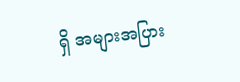ရှိ အများအပြား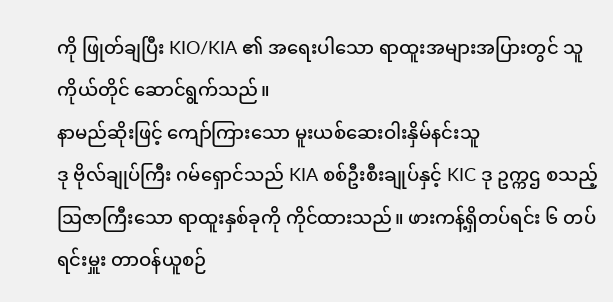ကို ဖြုတ်ချပြီး KIO/KIA ၏ အရေးပါသော ရာထူးအများအပြားတွင် သူကိုယ်တိုင် ဆောင်ရွက်သည်။
နာမည်ဆိုးဖြင့် ကျော်ကြားသော မူးယစ်ဆေးဝါးနှိမ်နင်းသူ
ဒု ဗိုလ်ချုပ်ကြီး ဂမ်ရှောင်သည် KIA စစ်ဦးစီးချုပ်နှင့် KIC ဒု ဥက္ကဌ စသည့် ဩဇာကြီးသော ရာထူးနှစ်ခုကို ကိုင်ထားသည်။ ဖားကန့်ရှိတပ်ရင်း ၆ တပ်ရင်းမှူး တာဝန်ယူစဉ်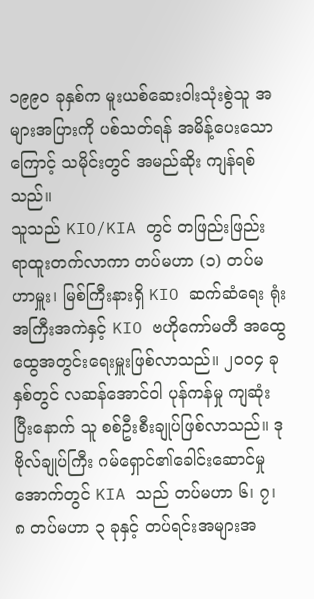၁၉၉၀ ခုနှစ်က မူးယစ်ဆေးဝါးသုံးစွဲသူ အများအပြားကို ပစ်သတ်ရန် အမိန့်ပေးသောကြောင့် သမိုင်းတွင် အမည်ဆိုး ကျန်ရစ်သည်။
သူသည် KIO/KIA တွင် တဖြည်းဖြည်း ရာထူးတက်လာကာ တပ်မဟာ (၁) တပ်မဟာမှူး၊ မြစ်ကြီးနားရှိ KIO ဆက်ဆံရေး ရုံး အကြီးအကဲနှင့် KIO ဗဟိုကော်မတီ အထွေထွေအတွင်းရေးမှူးဖြစ်လာသည်။ ၂၀၀၄ ခုနှစ်တွင် လဆန်အောင်ဝါ ပုန်ကန်မှု ကျဆုံးပြီးနောက် သူ စစ်ဦးစီးချုပ်ဖြစ်လာသည်။ ဒု ဗိုလ်ချုပ်ကြီး ဂမ်ရှောင်၏ခေါင်းဆောင်မှုအောက်တွင် KIA သည် တပ်မဟာ ၆၊ ၇၊ ၈ တပ်မဟာ ၃ ခုနှင့် တပ်ရင်းအများအ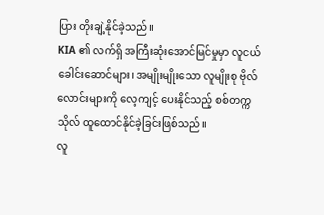ပြား တိုးချဲ့နိုင်ခဲ့သည်။
KIA ၏ လက်ရှိ အကြီးဆုံးအောင်မြင်မှုမှာ လူငယ်ခေါင်းဆောင်များ၊ အမျိုးမျိုးသော လူမျိုးစု ဗိုလ်လောင်းများကို လေ့ကျင့် ပေးနိုင်သည့် စစ်တက္ကသိုလ် ထူထောင်နိုင်ခဲ့ခြင်းဖြစ်သည်။
လူ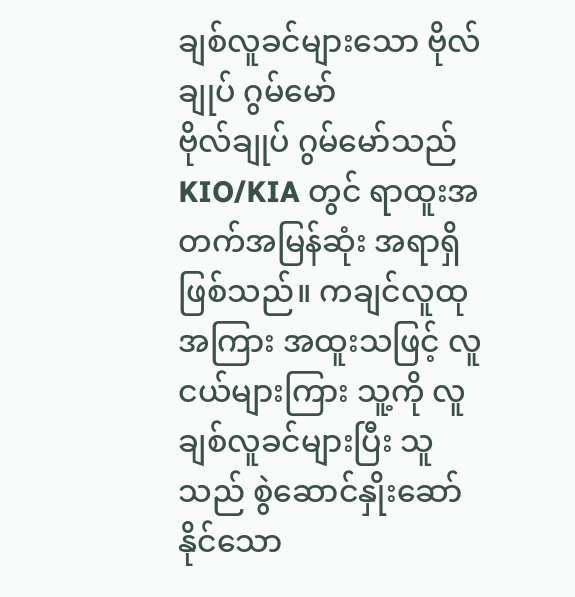ချစ်လူခင်များသော ဗိုလ်ချုပ် ဂွမ်မော်
ဗိုလ်ချုပ် ဂွမ်မော်သည် KIO/KIA တွင် ရာထူးအတက်အမြန်ဆုံး အရာရှိဖြစ်သည်။ ကချင်လူထုအကြား အထူးသဖြင့် လူ ငယ်များကြား သူ့ကို လူချစ်လူခင်များပြီး သူသည် စွဲဆောင်နှိုးဆော် နိုင်သော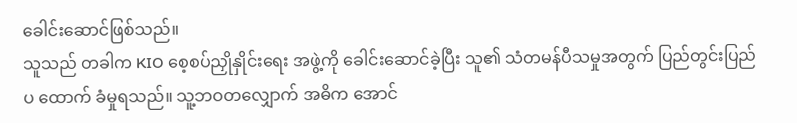ခေါင်းဆောင်ဖြစ်သည်။
သူသည် တခါက KIO စေ့စပ်ညှိုနှိုင်းရေး အဖွဲ့ကို ခေါင်းဆောင်ခဲ့ပြီး သူ၏ သံတမန်ပီသမှုအတွက် ပြည်တွင်းပြည်ပ ထောက် ခံမှုရသည်။ သူ့ဘဝတလျှောက် အဓိက အောင်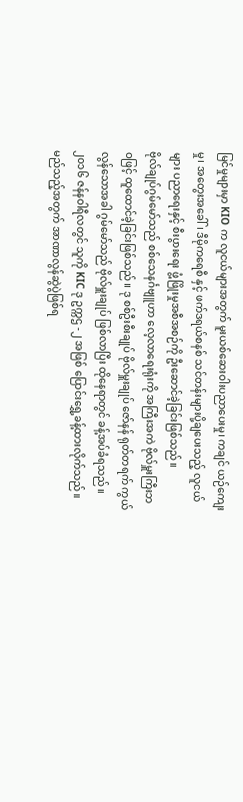မြင်မှုများမှာ KIO က လူငယ်များအတွက် မူးယစ်ဆေးဝါးပညာပေးမှု၊ ကချင် ယဉ်ကျေးမှု၊ အတွေးအခေါ်၊ ဒီမိုကရေစီ နှင့် ဖက်ဒရယ်စနစ် သင်တန်းများပို့ချပေးသည့် လူငယ်များ ပညာရေးနှင့် စီးပွားရေး ဖွံ့ဖြိုးမှုအစီအစဉ်ကို ဦးဆောင်ခဲ့ခြင်းဖြစ်သည်။
ဗိုလ်ချုပ်ဂွမ်မော်သည် စစ်သေနင်္ဂဗျူဟာ လေ့လာရေးရုံးကို အကြီးအကဲ ဗိုလ်မှူးကြီးဘဝဖြင့် ထူထောင်ခဲ့ခြင်းဖြစ်သည်။ ဒု စစ်ဦးစီးချုပ် ဗိုလ်မှူးချုပ် ဇော်နန် ရုတ်တရက် ကွယ်လွန်သောအခါ ဂွမ်မော်သည် ဗိုလ်မှူးချုပ် ဖြစ်လာပြီး ထိုနေရာတွင် ခန့်အပ်ခံရသည်။ ၂၀၁၆ ဇန်နဝါရီလတွင် သူကို KIC ဒု ဥက္ကဌ -၂ အဖြစ် ပြောင်းရွှေ့ခန့်ထားလိုက်သည်။
မည်သည့်အတွက် အာဏာလွန်ဆွဲပွဲဖြစ်ရ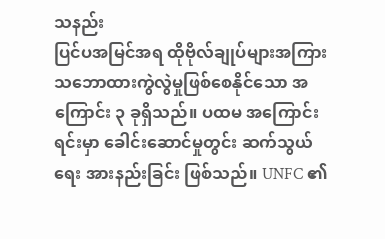သနည်း
ပြင်ပအမြင်အရ ထိုဗိုလ်ချုပ်များအကြား သဘောထားကွဲလွဲမှုဖြစ်စေနိုင်သော အကြောင်း ၃ ခုရှိသည်။ ပထမ အကြောင်းရင်းမှာ ခေါင်းဆောင်မှုတွင်း ဆက်သွယ်ရေး အားနည်းခြင်း ဖြစ်သည်။ UNFC ၏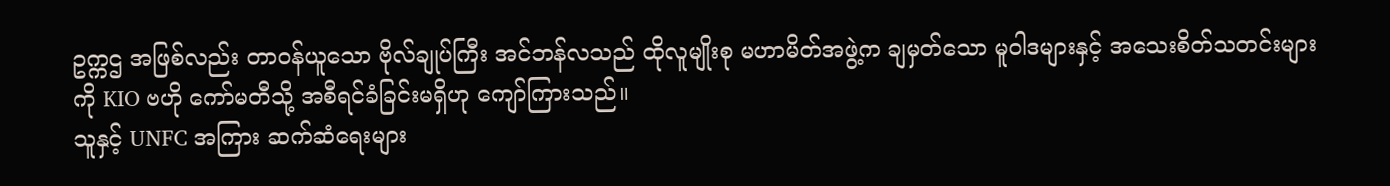ဥက္ကဌ အဖြစ်လည်း တာဝန်ယူသော ဗိုလ်ချုပ်ကြီး အင်ဘန်လသည် ထိုလူမျိုးစု မဟာမိတ်အဖွဲ့က ချမှတ်သော မူဝါဒများနှင့် အသေးစိတ်သတင်းများကို KIO ဗဟို ကော်မတီသို့ အစီရင်ခံခြင်းမရှိဟု ကျော်ကြားသည်။
သူနှင့် UNFC အကြား ဆက်ဆံရေးများ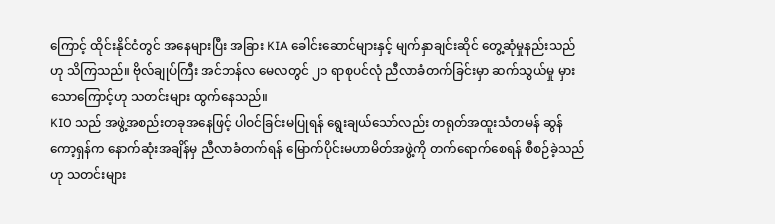ကြောင့် ထိုင်းနိုင်ငံတွင် အနေများပြီး အခြား KIA ခေါင်းဆောင်များနှင့် မျက်နှာချင်းဆိုင် တွေ့ဆုံမှုနည်းသည်ဟု သိကြသည်။ ဗိုလ်ချုပ်ကြီး အင်ဘန်လ မေလတွင် ၂၁ ရာစုပင်လုံ ညီလာခံတက်ခြင်းမှာ ဆက်သွယ်မှု မှားသောကြောင့်ဟု သတင်းများ ထွက်နေသည်။
KIO သည် အဖွဲ့အစည်းတခုအနေဖြင့် ပါဝင်ခြင်းမပြုရန် ရွေးချယ်သော်လည်း တရုတ်အထူးသံတမန် ဆွန်ကော့ရှန်က နောက်ဆုံးအချိန်မှ ညီလာခံတက်ရန် မြောက်ပိုင်းမဟာမိတ်အဖွဲ့ကို တက်ရောက်စေရန် စီစဉ်ခဲ့သည်ဟု သတင်းများ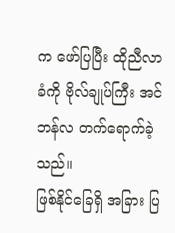က ဖော်ပြပြီး ထိုညီလာခံကို ဗိုလ်ချုပ်ကြီး အင်ဘန်လ တက်ရောက်ခဲ့သည်။
ဖြစ်နိုင်ခြေရှိ အခြား ပြ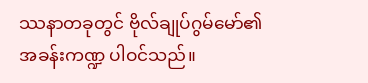ဿနာတခုတွင် ဗိုလ်ချုပ်ဂွမ်မော်၏ အခန်းကဏ္ဍ ပါဝင်သည်။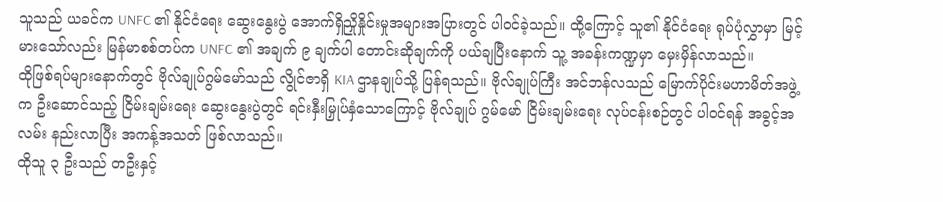သူသည် ယခင်က UNFC ၏ နိုင်ငံရေး ဆွေးနွေးပွဲ အောက်ရှိညှိုနှိုင်းမှုအများအပြားတွင် ပါဝင်ခဲ့သည်။ ထို့ကြောင့် သူ၏ နိုင်ငံရေး ရုပ်ပုံလွှာမှာ မြင့်မားသော်လည်း မြန်မာစစ်တပ်က UNFC ၏ အချက် ၉ ချက်ပါ တောင်းဆိုချက်ကို ပယ်ချပြီးနောက် သူ့ အခန်းကဏ္ဍမှာ မှေးမှိန်လာသည်။
ထိုဖြစ်ရပ်များနောက်တွင် ဗိုလ်ချုပ်ဂွမ်မော်သည် လွိုင်ဇာရှိ KIA ဌာနချုပ်သို့ ပြန်ရသည်။ ဗိုလ်ချုပ်ကြီး အင်ဘန်လသည် မြောက်ပိုင်းမဟာမိတ်အဖွဲ့က ဦးဆောင်သည့် ငြိမ်းချမ်းရေး ဆွေးနွေးပွဲတွင် ရင်းနှီးမြှုပ်နှံသောကြောင့် ဗိုလ်ချုပ် ဂွမ်မော် ငြိမ်းချမ်းရေး လုပ်ငန်းစဉ်တွင် ပါဝင်ရန် အခွင့်အလမ်း နည်းလာပြီး အကန့်အသတ် ဖြစ်လာသည်။
ထိုသူ ၃ ဦးသည် တဦးနှင့်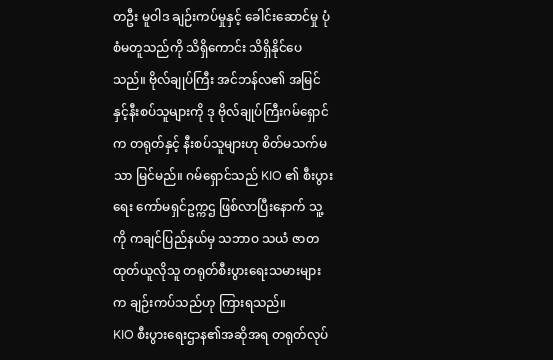တဦး မူဝါဒ ချဉ်းကပ်မှုနှင့် ခေါင်းဆောင်မှု ပုံစံမတူသည်ကို သိရှိကောင်း သိရှိနိုင်ပေသည်။ ဗိုလ်ချုပ်ကြီး အင်ဘန်လ၏ အမြင်နှင့်နီးစပ်သူများကို ဒု ဗိုလ်ချုပ်ကြီးဂမ်ရှောင်က တရုတ်နှင့် နီးစပ်သူများဟု စိတ်မသက်မသာ မြင်မည်။ ဂမ်ရှောင်သည် KIO ၏ စီးပွားရေး ကော်မရှင်ဥက္ကဌ ဖြစ်လာပြီးနောက် သူ့ကို ကချင်ပြည်နယ်မှ သဘာဝ သယံ ဇာတ ထုတ်ယူလိုသူ တရုတ်စီးပွားရေးသမားများက ချဉ်းကပ်သည်ဟု ကြားရသည်။
KIO စီးပွားရေးဌာန၏အဆိုအရ တရုတ်လုပ်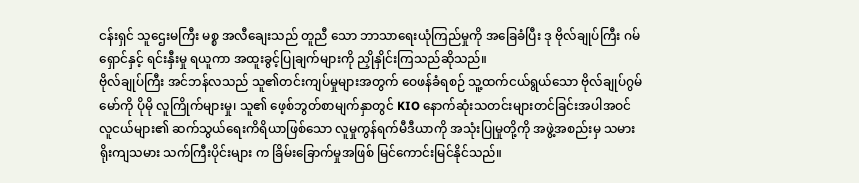ငန်းရှင် သူဌေးမကြီး မစ္စ အလီချေးသည် တူညီ သော ဘာသာရေးယုံကြည်မှုကို အခြေခံပြီး ဒု ဗိုလ်ချုပ်ကြီး ဂမ်ရှောင်နှင့် ရင်းနှီးမှု ရယူကာ အထူးခွင့်ပြုချက်များကို ညှိုနှိုင်းကြသည်ဆိုသည်။
ဗိုလ်ချုပ်ကြီး အင်ဘန်လသည် သူ၏တင်းကျပ်မှုများအတွက် ဝေဖန်ခံရစဉ် သူ့ထက်ငယ်ရွယ်သော ဗိုလ်ချုပ်ဂွမ်မော်ကို ပိုမို လူကြိုက်များမှု၊ သူ၏ ဖေ့စ်ဘွတ်စာမျက်နှာတွင် KIO နောက်ဆုံးသတင်းများတင်ခြင်းအပါအဝင် လူငယ်များ၏ ဆက်သွယ်ရေးကိရိယာဖြစ်သော လူမှုကွန်ရက်မီဒီယာကို အသုံးပြုမှုတို့ကို အဖွဲ့အစည်းမှ သမားရိုးကျသမား သက်ကြီးပိုင်းများ က ခြိမ်းခြောက်မှုအဖြစ် မြင်ကောင်းမြင်နိုင်သည်။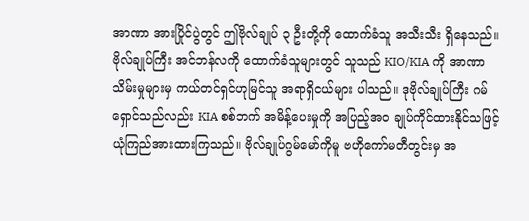အာဏာ အားပြိုင်ပွဲတွင် ဤဗိုလ်ချုပ် ၃ ဦးတို့ကို ထောက်ခံသူ အသီးသီး ရှိနေသည်။ ဗိုလ်ချုပ်ကြီး အင်ဘန်လကို ထောက်ခံသူများတွင် သူသည် KIO/KIA ကို အာဏာသိမ်းမှုများမှ ကယ်တင်ရှင်ဟုမြင်သူ အရာရှိငယ်များ ပါသည်။ ဒုဗိုလ်ချုပ်ကြီး ဂမ်ရှောင်သည်လည်း KIA စစ်ဘက် အမိန့်ပေးမှုကို အပြည့်အဝ ချုပ်ကိုင်ထားနိုင်သဖြင့် ယုံကြည်အားထားကြသည်။ ဗိုလ်ချုပ်ဂွမ်မော်ကိုမူ ဗဟိုကော်မတီတွင်းမှ အ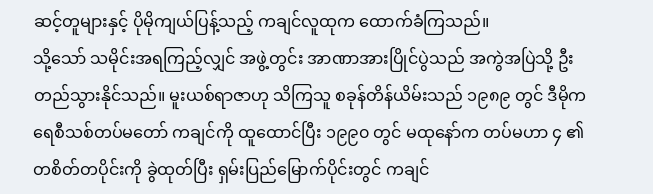ဆင့်တူများနှင့် ပိုမိုကျယ်ပြန့်သည့် ကချင်လူထုက ထောက်ခံကြသည်။
သို့သော် သမိုင်းအရကြည့်လျှင် အဖွဲ့တွင်း အာဏာအားပြိုင်ပွဲသည် အကွဲအပြဲသို့ ဦးတည်သွားနိုင်သည်။ မူးယစ်ရာဇာဟု သိကြသူ စခုန်တိန်ယိမ်းသည် ၁၉၈၉ တွင် ဒီမိုကရေစီသစ်တပ်မတော် ကချင်ကို ထူထောင်ပြီး ၁၉၉၀ တွင် မထုနော်က တပ်မဟာ ၄ ၏ တစိတ်တပိုင်းကို ခွဲထုတ်ပြီး ရှမ်းပြည်မြောက်ပိုင်းတွင် ကချင်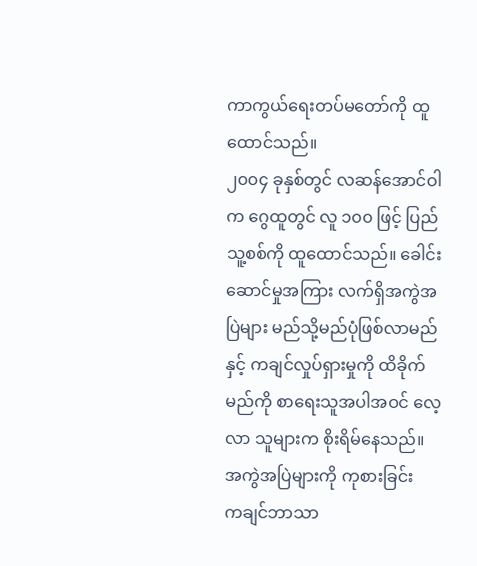ကာကွယ်ရေးတပ်မတော်ကို ထူထောင်သည်။
၂၀၀၄ ခုနှစ်တွင် လဆန်အောင်ဝါက ဂွေထူတွင် လူ ၁၀၀ ဖြင့် ပြည်သူ့စစ်ကို ထူထောင်သည်။ ခေါင်းဆောင်မှုအကြား လက်ရှိအကွဲအပြဲများ မည်သို့မည်ပုံဖြစ်လာမည်နှင့် ကချင်လှုပ်ရှားမှုကို ထိခိုက်မည်ကို စာရေးသူအပါအဝင် လေ့လာ သူများက စိုးရိမ်နေသည်။
အကွဲအပြဲများကို ကုစားခြင်း
ကချင်ဘာသာ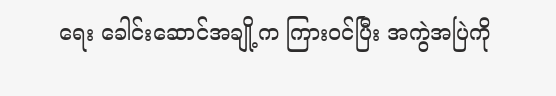ရေး ခေါင်းဆောင်အချို့က ကြားဝင်ပြီး အကွဲအပြဲကို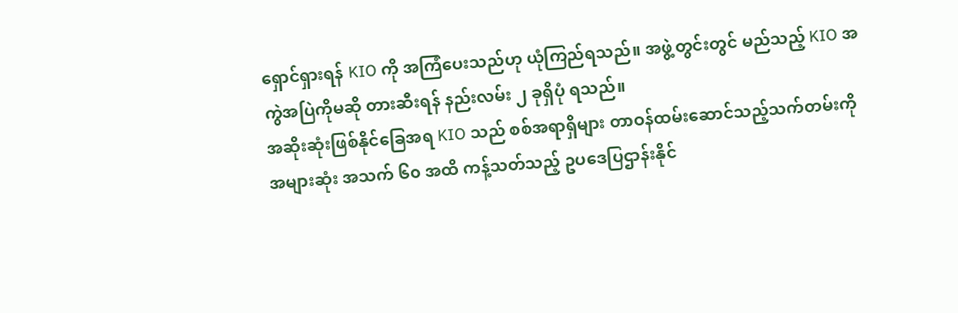ရှောင်ရှားရန် KIO ကို အကြံပေးသည်ဟု ယုံကြည်ရသည်။ အဖွဲ့တွင်းတွင် မည်သည့် KIO အကွဲအပြဲကိုမဆို တားဆီးရန် နည်းလမ်း ၂ ခုရှိပုံ ရသည်။
အဆိုးဆုံးဖြစ်နိုင်ခြေအရ KIO သည် စစ်အရာရှိများ တာဝန်ထမ်းဆောင်သည့်သက်တမ်းကို အများဆုံး အသက် ၆၀ အထိ ကန့်သတ်သည့် ဥပဒေပြဌာန်းနိုင်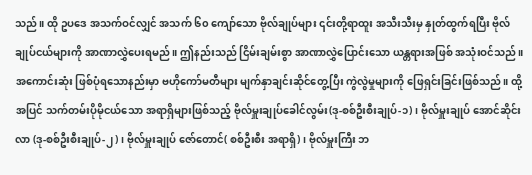သည်။ ထို ဥပဒေ အသက်ဝင်လျှင် အသက် ၆၀ ကျော်သော ဗိုလ်ချုပ်များ ၎င်းတို့ရာထူး အသီးသီးမှ နှုတ်ထွက်ရပြီး ဗိုလ်ချုပ်ငယ်များကို အာဏာလွှဲပေးရမည်။ ဤနည်းသည် ငြိမ်းချမ်းစွာ အာဏာလွှဲပြောင်းသော ယန္တရားအဖြစ် အသုံးဝင်သည်။
အကောင်းဆုံး ဖြစ်ပုံရသောနည်းမှာ ဗဟိုကော်မတီများ မျက်နှာချင်းဆိုင်တွေ့ပြီး ကွဲလွဲမှုများကို ဖြေရှင်းခြင်းဖြစ်သည်။ ထို့ အပြင် သက်တမ်းပိုမိုငယ်သော အရာရှိများဖြစ်သည့် ဗိုလ်မှူးချုပ်ခေါင်လွမ်း(ဒု-စစ်ဦးစီးချုပ်-၁)၊ ဗိုလ်မှူးချုပ် အောင်ဆိုင်းလာ (ဒု-စစ်ဦးစီးချုပ်-၂)၊ ဗိုလ်မှူးချုပ် ဇော်တောင်( စစ်ဦးစီး အရာရှိ)၊ ဗိုလ်မှူးကြီး ဘ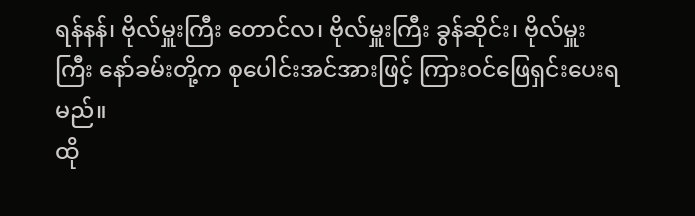ရန်နန်၊ ဗိုလ်မှူးကြီး တောင်လ၊ ဗိုလ်မှူးကြီး ခွန်ဆိုင်း၊ ဗိုလ်မှူးကြီး နော်ခမ်းတို့က စုပေါင်းအင်အားဖြင့် ကြားဝင်ဖြေရှင်းပေးရမည်။
ထို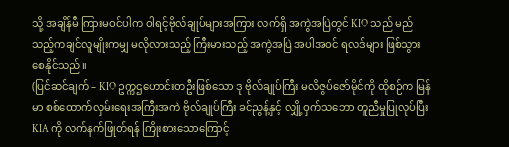သို့ အချိန်မီ ကြားမဝင်ပါက ဝါရင့်ဗိုလ်ချုပ်များအကြား လက်ရှိ အကွဲအပြဲတွင် KIO သည် မည်သည့်ကချင်လူမျိုးကမျှ မလိုလားသည့် ကြီးမားသည့် အကွဲအပြဲ အပါအဝင် ရလဒ်များ ဖြစ်သွားစေနိုင်သည်။
(ပြင်ဆင်ချက် – KIO ဥက္ကဌဟောင်းတဦးဖြစ်သော ဒု ဗိုလ်ချုပ်ကြီး မလိဇွပ်ဇော်မိုင်ကို ထိုစဉ်က မြန်မာ စစ်ထောက်လှမ်းရေးအကြီးအကဲ ဗိုလ်ချုပ်ကြီး ခင်ညွန့်နှင့် လျှို့ဝှက်သဘော တူညီမှုပြုလုပ်ပြီး KIA ကို လက်နက်ဖြုတ်ရန် ကြိုးစားသောကြောင့်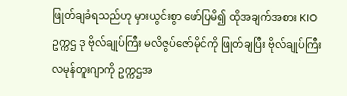ဖြုတ်ချခံရသည်ဟု မှားယွင်းစွာ ဖော်ပြမိ၍ ထိုအချက်အစား KIO ဥက္ကဌ ဒု ဗိုလ်ချုပ်ကြီး မလိဇွပ်ဇော်မိုင်ကို ဖြုတ်ချပြီး ဗိုလ်ချုပ်ကြီး လမုန်တူးဂျာကို ဥက္ကဌအ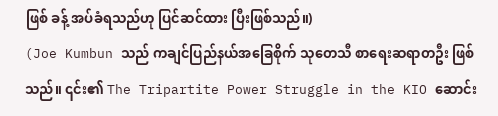ဖြစ် ခန့် အပ်ခံရသည်ဟု ပြင်ဆင်ထား ပြီးဖြစ်သည်။)
(Joe Kumbun သည် ကချင်ပြည်နယ်အခြေစိုက် သုတေသီ စာရေးဆရာတဦး ဖြစ်သည်။ ၎င်း၏ The Tripartite Power Struggle in the KIO ဆောင်း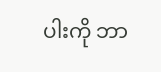ပါးကို ဘာ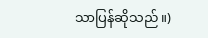သာပြန်ဆိုသည်။)